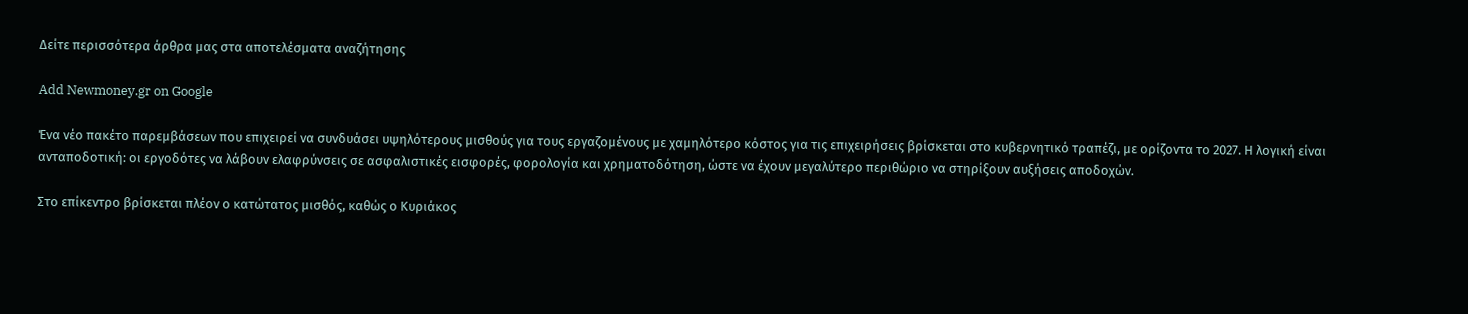Δείτε περισσότερα άρθρα μας στα αποτελέσματα αναζήτησης

Add Newmoney.gr on Google

Ένα νέο πακέτο παρεμβάσεων που επιχειρεί να συνδυάσει υψηλότερους μισθούς για τους εργαζομένους με χαμηλότερο κόστος για τις επιχειρήσεις βρίσκεται στο κυβερνητικό τραπέζι, με ορίζοντα το 2027. Η λογική είναι ανταποδοτική: οι εργοδότες να λάβουν ελαφρύνσεις σε ασφαλιστικές εισφορές, φορολογία και χρηματοδότηση, ώστε να έχουν μεγαλύτερο περιθώριο να στηρίξουν αυξήσεις αποδοχών.

Στο επίκεντρο βρίσκεται πλέον ο κατώτατος μισθός, καθώς ο Κυριάκος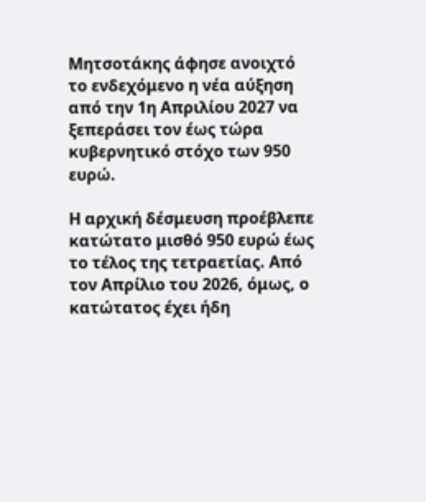Μητσοτάκης άφησε ανοιχτό το ενδεχόμενο η νέα αύξηση από την 1η Απριλίου 2027 να ξεπεράσει τον έως τώρα κυβερνητικό στόχο των 950 ευρώ.

Η αρχική δέσμευση προέβλεπε κατώτατο μισθό 950 ευρώ έως το τέλος της τετραετίας. Από τον Απρίλιο του 2026, όμως, ο κατώτατος έχει ήδη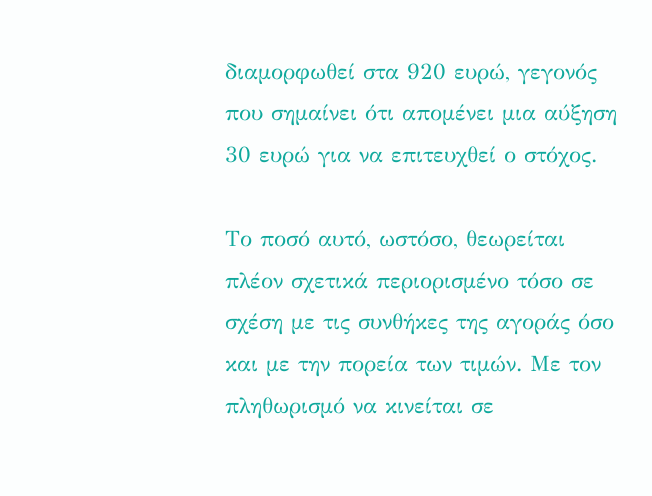διαμορφωθεί στα 920 ευρώ, γεγονός που σημαίνει ότι απομένει μια αύξηση 30 ευρώ για να επιτευχθεί ο στόχος.

Το ποσό αυτό, ωστόσο, θεωρείται πλέον σχετικά περιορισμένο τόσο σε σχέση με τις συνθήκες της αγοράς όσο και με την πορεία των τιμών. Με τον πληθωρισμό να κινείται σε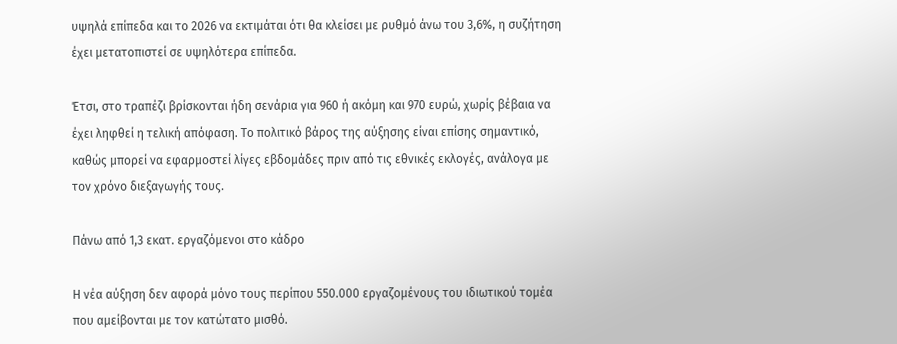υψηλά επίπεδα και το 2026 να εκτιμάται ότι θα κλείσει με ρυθμό άνω του 3,6%, η συζήτηση έχει μετατοπιστεί σε υψηλότερα επίπεδα.

Έτσι, στο τραπέζι βρίσκονται ήδη σενάρια για 960 ή ακόμη και 970 ευρώ, χωρίς βέβαια να έχει ληφθεί η τελική απόφαση. Το πολιτικό βάρος της αύξησης είναι επίσης σημαντικό, καθώς μπορεί να εφαρμοστεί λίγες εβδομάδες πριν από τις εθνικές εκλογές, ανάλογα με τον χρόνο διεξαγωγής τους.

Πάνω από 1,3 εκατ. εργαζόμενοι στο κάδρο

Η νέα αύξηση δεν αφορά μόνο τους περίπου 550.000 εργαζομένους του ιδιωτικού τομέα που αμείβονται με τον κατώτατο μισθό.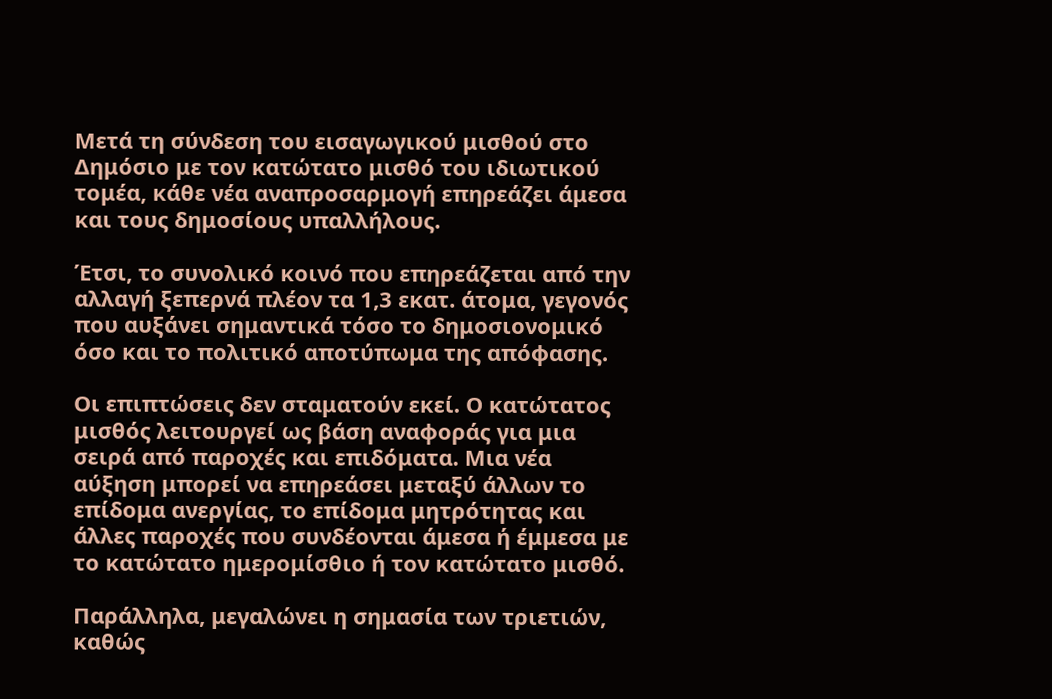Μετά τη σύνδεση του εισαγωγικού μισθού στο Δημόσιο με τον κατώτατο μισθό του ιδιωτικού τομέα, κάθε νέα αναπροσαρμογή επηρεάζει άμεσα και τους δημοσίους υπαλλήλους.

Έτσι, το συνολικό κοινό που επηρεάζεται από την αλλαγή ξεπερνά πλέον τα 1,3 εκατ. άτομα, γεγονός που αυξάνει σημαντικά τόσο το δημοσιονομικό όσο και το πολιτικό αποτύπωμα της απόφασης.

Οι επιπτώσεις δεν σταματούν εκεί. Ο κατώτατος μισθός λειτουργεί ως βάση αναφοράς για μια σειρά από παροχές και επιδόματα. Μια νέα αύξηση μπορεί να επηρεάσει μεταξύ άλλων το επίδομα ανεργίας, το επίδομα μητρότητας και άλλες παροχές που συνδέονται άμεσα ή έμμεσα με το κατώτατο ημερομίσθιο ή τον κατώτατο μισθό.

Παράλληλα, μεγαλώνει η σημασία των τριετιών, καθώς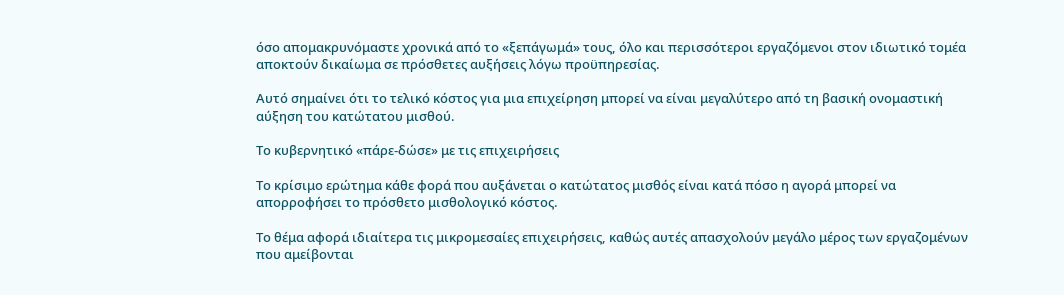όσο απομακρυνόμαστε χρονικά από το «ξεπάγωμά» τους, όλο και περισσότεροι εργαζόμενοι στον ιδιωτικό τομέα αποκτούν δικαίωμα σε πρόσθετες αυξήσεις λόγω προϋπηρεσίας.

Αυτό σημαίνει ότι το τελικό κόστος για μια επιχείρηση μπορεί να είναι μεγαλύτερο από τη βασική ονομαστική αύξηση του κατώτατου μισθού.

Το κυβερνητικό «πάρε-δώσε» με τις επιχειρήσεις

Το κρίσιμο ερώτημα κάθε φορά που αυξάνεται ο κατώτατος μισθός είναι κατά πόσο η αγορά μπορεί να απορροφήσει το πρόσθετο μισθολογικό κόστος.

Το θέμα αφορά ιδιαίτερα τις μικρομεσαίες επιχειρήσεις, καθώς αυτές απασχολούν μεγάλο μέρος των εργαζομένων που αμείβονται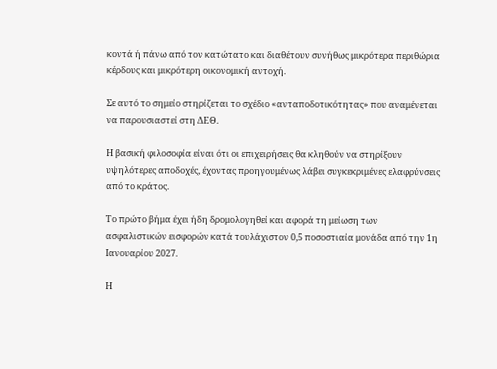κοντά ή πάνω από τον κατώτατο και διαθέτουν συνήθως μικρότερα περιθώρια κέρδους και μικρότερη οικονομική αντοχή.

Σε αυτό το σημείο στηρίζεται το σχέδιο «ανταποδοτικότητας» που αναμένεται να παρουσιαστεί στη ΔΕΘ.

Η βασική φιλοσοφία είναι ότι οι επιχειρήσεις θα κληθούν να στηρίξουν υψηλότερες αποδοχές, έχοντας προηγουμένως λάβει συγκεκριμένες ελαφρύνσεις από το κράτος.

Το πρώτο βήμα έχει ήδη δρομολογηθεί και αφορά τη μείωση των ασφαλιστικών εισφορών κατά τουλάχιστον 0,5 ποσοστιαία μονάδα από την 1η Ιανουαρίου 2027.

Η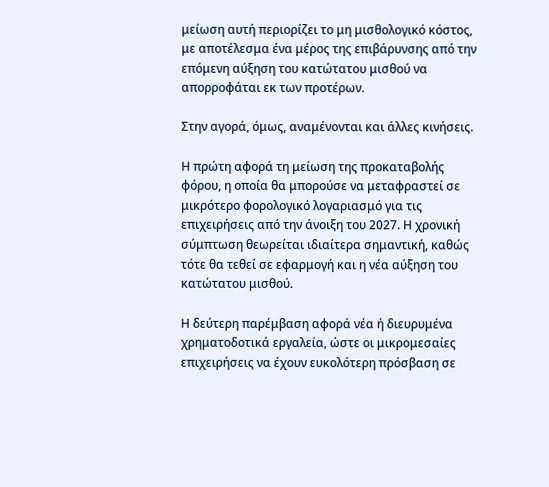μείωση αυτή περιορίζει το μη μισθολογικό κόστος, με αποτέλεσμα ένα μέρος της επιβάρυνσης από την επόμενη αύξηση του κατώτατου μισθού να απορροφάται εκ των προτέρων.

Στην αγορά, όμως, αναμένονται και άλλες κινήσεις.

Η πρώτη αφορά τη μείωση της προκαταβολής φόρου, η οποία θα μπορούσε να μεταφραστεί σε μικρότερο φορολογικό λογαριασμό για τις επιχειρήσεις από την άνοιξη του 2027. Η χρονική σύμπτωση θεωρείται ιδιαίτερα σημαντική, καθώς τότε θα τεθεί σε εφαρμογή και η νέα αύξηση του κατώτατου μισθού.

Η δεύτερη παρέμβαση αφορά νέα ή διευρυμένα χρηματοδοτικά εργαλεία, ώστε οι μικρομεσαίες επιχειρήσεις να έχουν ευκολότερη πρόσβαση σε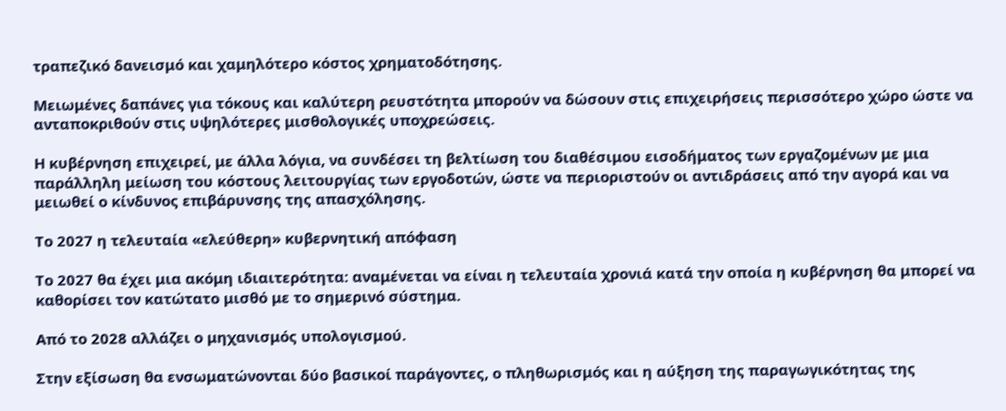τραπεζικό δανεισμό και χαμηλότερο κόστος χρηματοδότησης.

Μειωμένες δαπάνες για τόκους και καλύτερη ρευστότητα μπορούν να δώσουν στις επιχειρήσεις περισσότερο χώρο ώστε να ανταποκριθούν στις υψηλότερες μισθολογικές υποχρεώσεις.

Η κυβέρνηση επιχειρεί, με άλλα λόγια, να συνδέσει τη βελτίωση του διαθέσιμου εισοδήματος των εργαζομένων με μια παράλληλη μείωση του κόστους λειτουργίας των εργοδοτών, ώστε να περιοριστούν οι αντιδράσεις από την αγορά και να μειωθεί ο κίνδυνος επιβάρυνσης της απασχόλησης.

Το 2027 η τελευταία «ελεύθερη» κυβερνητική απόφαση

Το 2027 θα έχει μια ακόμη ιδιαιτερότητα: αναμένεται να είναι η τελευταία χρονιά κατά την οποία η κυβέρνηση θα μπορεί να καθορίσει τον κατώτατο μισθό με το σημερινό σύστημα.

Από το 2028 αλλάζει ο μηχανισμός υπολογισμού.

Στην εξίσωση θα ενσωματώνονται δύο βασικοί παράγοντες, ο πληθωρισμός και η αύξηση της παραγωγικότητας της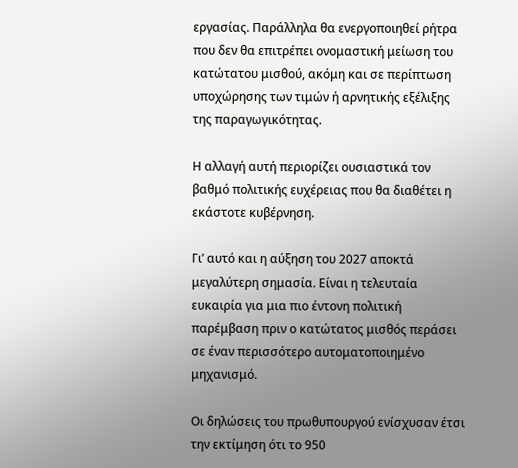εργασίας. Παράλληλα θα ενεργοποιηθεί ρήτρα που δεν θα επιτρέπει ονομαστική μείωση του κατώτατου μισθού, ακόμη και σε περίπτωση υποχώρησης των τιμών ή αρνητικής εξέλιξης της παραγωγικότητας.

Η αλλαγή αυτή περιορίζει ουσιαστικά τον βαθμό πολιτικής ευχέρειας που θα διαθέτει η εκάστοτε κυβέρνηση.

Γι’ αυτό και η αύξηση του 2027 αποκτά μεγαλύτερη σημασία. Είναι η τελευταία ευκαιρία για μια πιο έντονη πολιτική παρέμβαση πριν ο κατώτατος μισθός περάσει σε έναν περισσότερο αυτοματοποιημένο μηχανισμό.

Οι δηλώσεις του πρωθυπουργού ενίσχυσαν έτσι την εκτίμηση ότι το 950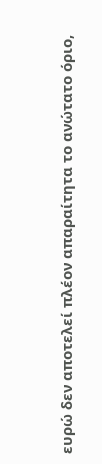ευρώ δεν αποτελεί πλέον απαραίτητα το ανώτατο όριο,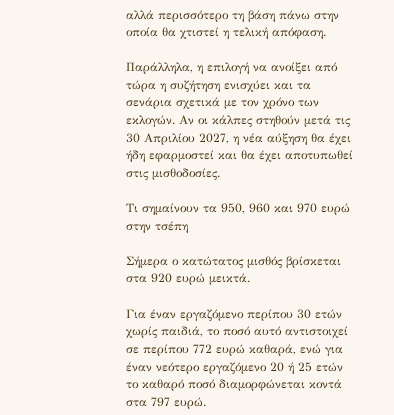αλλά περισσότερο τη βάση πάνω στην οποία θα χτιστεί η τελική απόφαση.

Παράλληλα, η επιλογή να ανοίξει από τώρα η συζήτηση ενισχύει και τα σενάρια σχετικά με τον χρόνο των εκλογών. Αν οι κάλπες στηθούν μετά τις 30 Απριλίου 2027, η νέα αύξηση θα έχει ήδη εφαρμοστεί και θα έχει αποτυπωθεί στις μισθοδοσίες.

Τι σημαίνουν τα 950, 960 και 970 ευρώ στην τσέπη

Σήμερα ο κατώτατος μισθός βρίσκεται στα 920 ευρώ μεικτά.

Για έναν εργαζόμενο περίπου 30 ετών χωρίς παιδιά, το ποσό αυτό αντιστοιχεί σε περίπου 772 ευρώ καθαρά, ενώ για έναν νεότερο εργαζόμενο 20 ή 25 ετών το καθαρό ποσό διαμορφώνεται κοντά στα 797 ευρώ.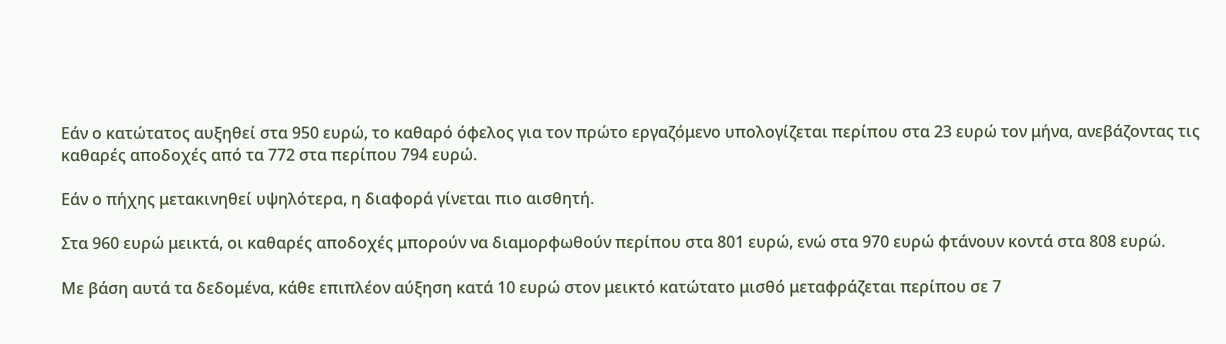Εάν ο κατώτατος αυξηθεί στα 950 ευρώ, το καθαρό όφελος για τον πρώτο εργαζόμενο υπολογίζεται περίπου στα 23 ευρώ τον μήνα, ανεβάζοντας τις καθαρές αποδοχές από τα 772 στα περίπου 794 ευρώ.

Εάν ο πήχης μετακινηθεί υψηλότερα, η διαφορά γίνεται πιο αισθητή.

Στα 960 ευρώ μεικτά, οι καθαρές αποδοχές μπορούν να διαμορφωθούν περίπου στα 801 ευρώ, ενώ στα 970 ευρώ φτάνουν κοντά στα 808 ευρώ.

Με βάση αυτά τα δεδομένα, κάθε επιπλέον αύξηση κατά 10 ευρώ στον μεικτό κατώτατο μισθό μεταφράζεται περίπου σε 7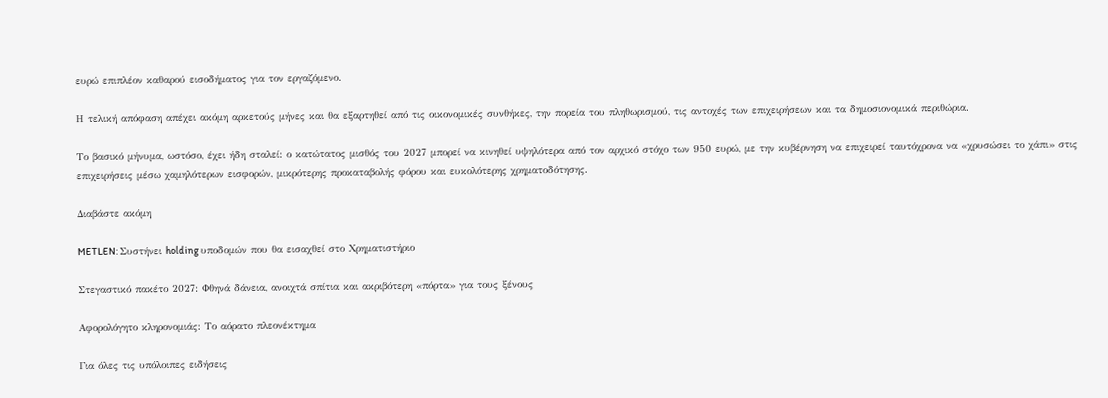ευρώ επιπλέον καθαρού εισοδήματος για τον εργαζόμενο.

Η τελική απόφαση απέχει ακόμη αρκετούς μήνες και θα εξαρτηθεί από τις οικονομικές συνθήκες, την πορεία του πληθωρισμού, τις αντοχές των επιχειρήσεων και τα δημοσιονομικά περιθώρια.

Το βασικό μήνυμα, ωστόσο, έχει ήδη σταλεί: ο κατώτατος μισθός του 2027 μπορεί να κινηθεί υψηλότερα από τον αρχικό στόχο των 950 ευρώ, με την κυβέρνηση να επιχειρεί ταυτόχρονα να «χρυσώσει το χάπι» στις επιχειρήσεις μέσω χαμηλότερων εισφορών, μικρότερης προκαταβολής φόρου και ευκολότερης χρηματοδότησης.

Διαβάστε ακόμη

METLEN: Συστήνει holding υποδομών που θα εισαχθεί στο Χρηματιστήριο

Στεγαστικό πακέτο 2027: Φθηνά δάνεια, ανοιχτά σπίτια και ακριβότερη «πόρτα» για τους ξένους

Αφορολόγητο κληρονομιάς: Το αόρατο πλεονέκτημα

Για όλες τις υπόλοιπες ειδήσεις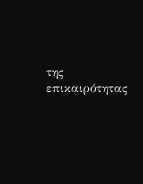της επικαιρότητας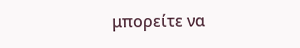μπορείτε να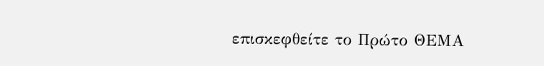επισκεφθείτε το Πρώτο ΘΕΜΑ